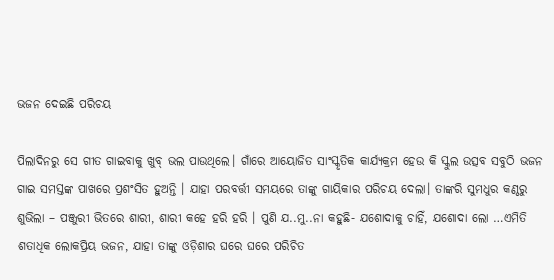ଭଜନ ଦେଇଛି ପରିଚୟ

ପିଲାଦିନରୁ ସେ ଗୀତ ଗାଇବାକୁ ଖୁବ୍‌ ଭଲ ପାଉଥିଲେ। ଗାଁରେ ଆୟୋଜିତ ସାଂସ୍କୃତିକ କାର୍ଯ୍ୟକ୍ରମ ହେଉ କି ସ୍କୁଲ ଉତ୍ସବ ସବୁଠି ଭଜନ ଗାଇ ସମସ୍ତଙ୍କ ପାଖରେ ପ୍ରଶଂସିତ ହୁଅନ୍ତି । ଯାହା ପରବର୍ତ୍ତୀ ସମୟରେ ତାଙ୍କୁ ଗାୟିକାର ପରିଚୟ ଦେଲା। ତାଙ୍କରି ସୁମଧୁର କଣ୍ଠରୁ ଶୁଭିଲା – ପଞ୍ଜୁରୀ ଭିତରେ ଶାରୀ, ଶାରୀ କହେ ହରି ହରି । ପୁଣି ଯ..ମୁ..ନା କହୁଛି- ଯଶୋଦାକୁ ଚାହିଁ, ଯଶୋଦା ଲୋ …ଏମିତି ଶତାଧିକ ଲୋକପ୍ରିୟ ଭଜନ, ଯାହା ତାଙ୍କୁ ଓଡ଼ିଶାର ଘରେ ଘରେ ପରିଚିତ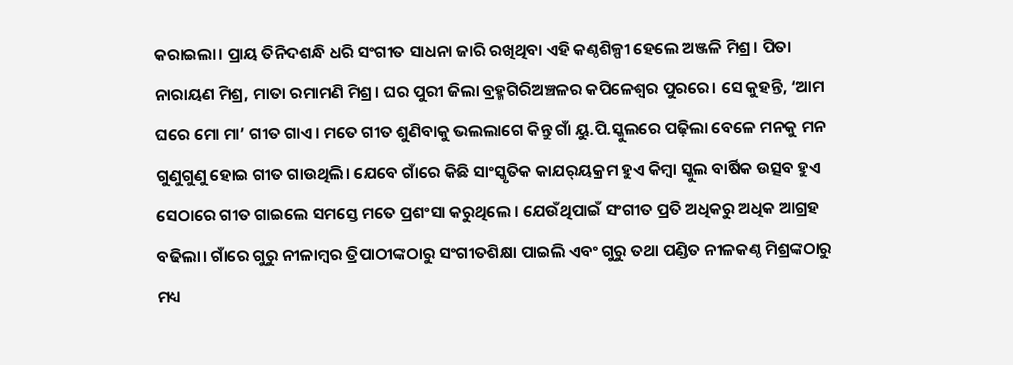କରାଇଲା। ପ୍ରାୟ ତିନିଦଶନ୍ଧି ଧରି ସଂଗୀତ ସାଧନା ଜାରି ରଖିଥିବା ଏହି କଣ୍ଠଶିଳ୍ପୀ ହେଲେ ଅଞ୍ଜଳି ମିଶ୍ର। ପିତା ନାରାୟଣ ମିଶ୍ର, ମାତା ରମାମଣି ମିଶ୍ର। ଘର ପୁରୀ ଜିଲା ବ୍ରହ୍ମଗିରିଅଞ୍ଚଳର କପିଳେଶ୍ୱର ପୁରରେ। ସେ କୁହନ୍ତି, ‘ଆମ ଘରେ ମୋ ମା’ ଗୀତ ଗାଏ। ମତେ ଗୀତ ଶୁଣିବାକୁ ଭଲଲାଗେ କିନ୍ତୁ ଗାଁ ୟୁ.ପି.ସ୍କୁଲରେ ପଢ଼ିଲା ବେଳେ ମନକୁ ମନ ଗୁଣୁଗୁଣୁ ହୋଇ ଗୀତ ଗାଉଥିଲି। ଯେବେ ଗାଁରେ କିଛି ସାଂସ୍କୃତିକ କାଯର୍‌ୟକ୍ରମ ହୁଏ କିମ୍ବା ସ୍କୁଲ ବାର୍ଷିକ ଉତ୍ସବ ହୁଏ ସେଠାରେ ଗୀତ ଗାଇଲେ ସମସ୍ତେ ମତେ ପ୍ରଶଂସା କରୁଥିଲେ । ଯେଉଁଥିପାଇଁ ସଂଗୀତ ପ୍ରତି ଅଧିକରୁ ଅଧିକ ଆଗ୍ରହ ବଢିଲା। ଗାଁରେ ଗୁରୁ ନୀଳାମ୍ବର ତ୍ରିପାଠୀଙ୍କଠାରୁ ସଂଗୀତଶିକ୍ଷା ପାଇଲି ଏବଂ ଗୁରୁ ତଥା ପଣ୍ଡିତ ନୀଳକଣ୍ଠ ମିଶ୍ରଙ୍କଠାରୁ ମଧ୍ୟ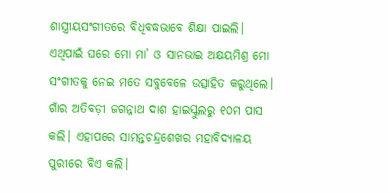ଶାସ୍ତ୍ରୀୟସଂଗୀତରେ ବିଧିବଦ୍ଧଭାବେ ଶିକ୍ଷା ପାଇଲି। ଏଥିପାଇଁ ଘରେ ମୋ ମା’ ଓ ସାନଭାଇ ଅକ୍ଷୟମିଶ୍ର ମୋ ସଂଗୀତକୁ ନେଇ ମତେ ସବୁବେଳେ ଉତ୍ସାହିତ କରୁଥିଲେ। ଗାଁର ଅତିବଡ଼ୀ ଜଗନ୍ନାଥ ଦାଶ ହାଇସ୍କୁଲରୁ ୧୦ମ ପାସ କଲି। ଏହାପରେ ସାମନ୍ତଚନ୍ଦ୍ରଶେଖର ମହାବିଦ୍ୟାଳୟ ପୁରୀରେ ବିଏ କଲି।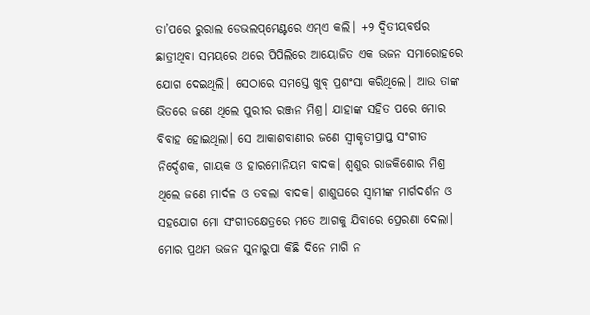ତା’ପରେ ରୁରାଲ ଡେଭଲପ୍‌ମେଣ୍ଟରେ ଏମ୍‌ଏ କଲି। +୨ ଦ୍ୱିତୀୟବର୍ଷର ଛାତ୍ରୀଥିବା ସମୟରେ ଥରେ ପିପିଲିରେ ଆୟୋଜିତ ଏକ ଭଜନ ସମାରୋହରେ ଯୋଗ ଦେଇଥିଲି। ସେଠାରେ ସମସ୍ତେ ଖୁବ୍‌ ପ୍ରଶଂସା କରିଥିଲେ। ଆଉ ତାଙ୍କ ଭିତରେ ଜଣେ ଥିଲେ ପୁରୀର ରଞ୍ଜନ ମିଶ୍ର। ଯାହାଙ୍କ ସହିତ ପରେ ମୋର ବିବାହ ହୋଇଥିଲା। ସେ ଆକାଶବାଣୀର ଜଣେ ସ୍ବୀକୃତୀପ୍ରାପ୍ତ ସଂଗୀତ ନିର୍ଦ୍ଦେଶକ, ଗାୟକ ଓ ହାରମୋନିୟମ ବାଦକ। ଶ୍ୱଶୁର ରାଜକିଶୋର ମିଶ୍ର ଥିଲେ ଜଣେ ମାର୍ଦଳ ଓ ତବଲା ବାଦକ। ଶାଶୁଘରେ ସ୍ବାମୀଙ୍କ ମାର୍ଗଦର୍ଶନ ଓ ସହଯୋଗ ମୋ ସଂଗୀତକ୍ଷେତ୍ରରେ ମତେ ଆଗକୁ ଯିବାରେ ପ୍ରେରଣା ଦେଲା। ମୋର ପ୍ରଥମ ଭଜନ ସୁନାରୁପା କିଛି ଦିନେ ମାଗି ନ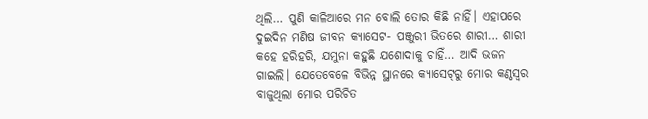ଥିଲି… ପୁଣି କାଳିଆରେ ମନ ବୋଲି ତୋର କିଛି ନାହିଁ। ଏହାପରେ ଦୁଇଦିନ ମଣିଷ ଜୀବନ କ୍ୟାସେଟ- ପଞ୍ଜୁରୀ ଭିତରେ ଶାରୀ… ଶାରୀ କହେ ହରିହରି, ଯମୁନା କହୁଛି ଯଶୋଦାକୁ ଚାହିଁ… ଆଦି ଭଜନ ଗାଇଲି। ଯେତେବେଳେ ବିଭିନ୍ନ ସ୍ଥାନରେ କ୍ୟାସେଟ୍‌ରୁ ମୋର କଣ୍ଠସ୍ବର ବାଜୁଥିଲା ମୋର ପରିଚିତ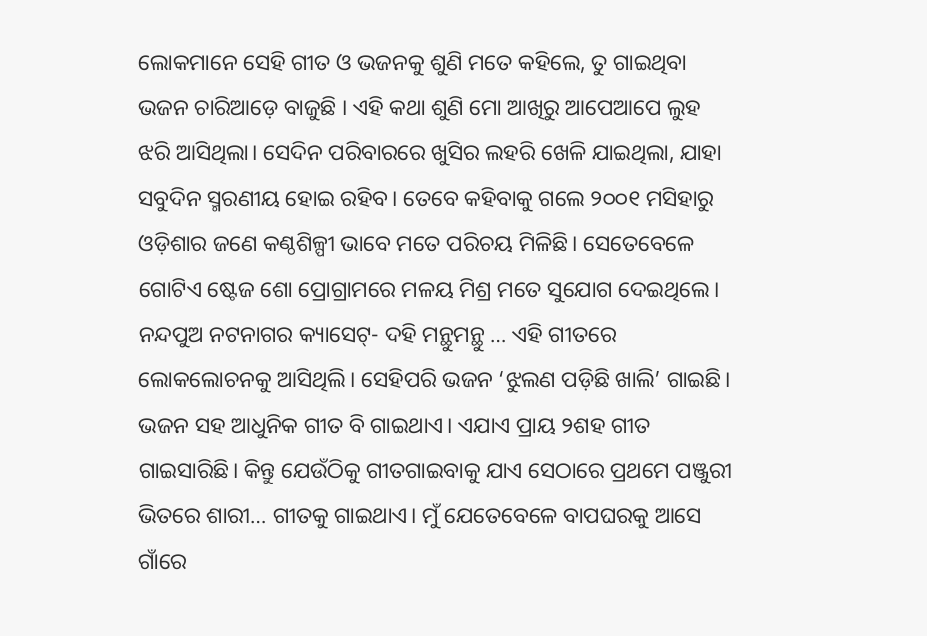ଲୋକମାନେ ସେହି ଗୀତ ଓ ଭଜନକୁ ଶୁଣି ମତେ କହିଲେ, ତୁ ଗାଇଥିବା ଭଜନ ଚାରିଆଡ଼େ ବାଜୁଛି । ଏହି କଥା ଶୁଣି ମୋ ଆଖିରୁ ଆପେଆପେ ଲୁହ ଝରି ଆସିଥିଲା। ସେଦିନ ପରିବାରରେ ଖୁସିର ଲହରି ଖେଳି ଯାଇଥିଲା, ଯାହା ସବୁଦିନ ସ୍ମରଣୀୟ ହୋଇ ରହିବ। ତେବେ କହିବାକୁ ଗଲେ ୨୦୦୧ ମସିହାରୁ ଓଡ଼ିଶାର ଜଣେ କଣ୍ଠଶିଳ୍ପୀ ଭାବେ ମତେ ପରିଚୟ ମିଳିଛି। ସେତେବେଳେ ଗୋଟିଏ ଷ୍ଟେଜ ଶୋ ପ୍ରୋଗ୍ରାମରେ ମଳୟ ମିଶ୍ର ମତେ ସୁଯୋଗ ଦେଇଥିଲେ। ନନ୍ଦପୁଅ ନଟନାଗର କ୍ୟାସେଟ୍‌- ଦହି ମନ୍ଥୁମନ୍ଥୁ … ଏହି ଗୀତରେ ଲୋକଲୋଚନକୁ ଆସିଥିଲି। ସେହିପରି ଭଜନ ‘ଝୁଲଣ ପଡ଼ିଛି ଖାଲି’ ଗାଇଛି। ଭଜନ ସହ ଆଧୁନିକ ଗୀତ ବି ଗାଇଥାଏ। ଏଯାଏ ପ୍ରାୟ ୨ଶହ ଗୀତ ଗାଇସାରିଛି। କିନ୍ତୁ ଯେଉଁଠିକୁ ଗୀତଗାଇବାକୁ ଯାଏ ସେଠାରେ ପ୍ରଥମେ ପଞ୍ଜୁରୀ ଭିତରେ ଶାରୀ… ଗୀତକୁ ଗାଇଥାଏ। ମୁଁ ଯେତେବେଳେ ବାପଘରକୁ ଆସେ ଗାଁରେ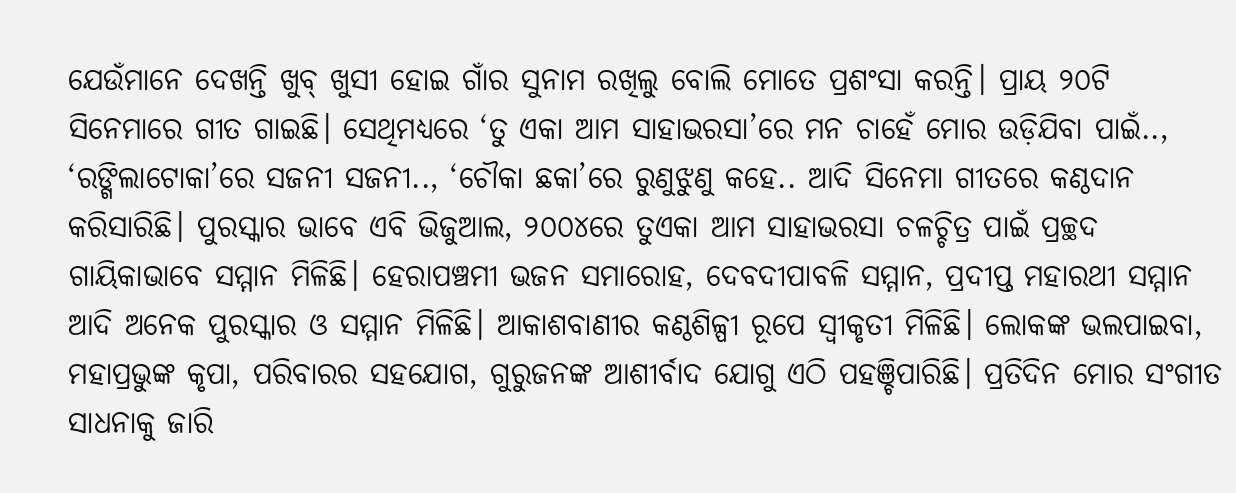ଯେଉଁମାନେ ଦେଖନ୍ତି ଖୁବ୍‌ ଖୁସୀ ହୋଇ ଗାଁର ସୁନାମ ରଖିଲୁ ବୋଲି ମୋତେ ପ୍ରଶଂସା କରନ୍ତି। ପ୍ରାୟ ୨୦ଟି ସିନେମାରେ ଗୀତ ଗାଇଛି। ସେଥିମଧ୍ୟରେ ‘ତୁ ଏକା ଆମ ସାହାଭରସା’ରେ ମନ ଚାହେଁ ମୋର ଉଡ଼ିଯିବା ପାଇଁ.., ‘ରଙ୍ଗିଲାଟୋକା’ରେ ସଜନୀ ସଜନୀ.., ‘ଚୌକା ଛକା’ରେ ରୁଣୁଝୁଣୁ କହେ.. ଆଦି ସିନେମା ଗୀତରେ କଣ୍ଠଦାନ କରିସାରିଛି। ପୁରସ୍କାର ଭାବେ ଏବି ଭିଜୁଆଲ, ୨୦୦୪ରେ ତୁଏକା ଆମ ସାହାଭରସା ଚଳଚ୍ଚିତ୍ର ପାଇଁ ପ୍ରଚ୍ଛଦ ଗାୟିକାଭାବେ ସମ୍ମାନ ମିଳିଛି। ହେରାପଞ୍ଚମୀ ଭଜନ ସମାରୋହ, ଦେବଦୀପାବଳି ସମ୍ମାନ, ପ୍ରଦୀପ୍ତ ମହାରଥୀ ସମ୍ମାନ ଆଦି ଅନେକ ପୁରସ୍କାର ଓ ସମ୍ମାନ ମିଳିଛି। ଆକାଶବାଣୀର କଣ୍ଠଶିଳ୍ପୀ ରୂପେ ସ୍ବୀକୃତୀ ମିଳିଛି। ଲୋକଙ୍କ ଭଲପାଇବା, ମହାପ୍ରଭୁଙ୍କ କୃପା, ପରିବାରର ସହଯୋଗ, ଗୁରୁଜନଙ୍କ ଆଶୀର୍ବାଦ ଯୋଗୁ ଏଠି ପହଞ୍ଚିପାରିଛି। ପ୍ରତିଦିନ ମୋର ସଂଗୀତ ସାଧନାକୁ ଜାରି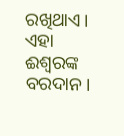ରଖିଥାଏ। ଏହା ଈଶ୍ୱରଙ୍କ ବରଦାନ।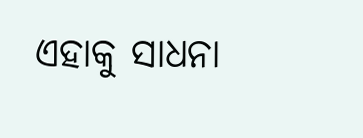ଏହାକୁ ସାଧନା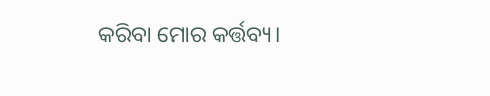କରିବା ମୋର କର୍ତ୍ତବ୍ୟ।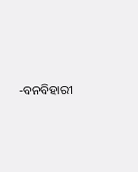-ବନବିହାରୀ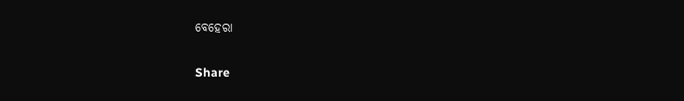ବେହେରା

Share